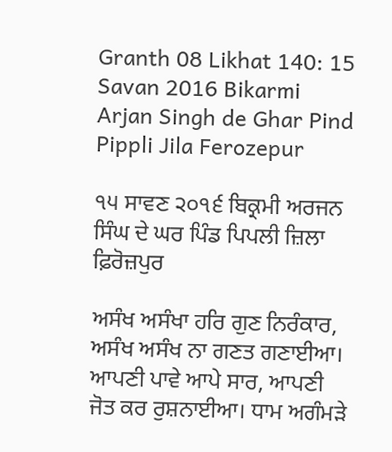Granth 08 Likhat 140: 15 Savan 2016 Bikarmi Arjan Singh de Ghar Pind Pippli Jila Ferozepur

੧੫ ਸਾਵਣ ੨੦੧੬ ਬਿਕ੍ਰਮੀ ਅਰਜਨ ਸਿੰਘ ਦੇ ਘਰ ਪਿੰਡ ਪਿਪਲੀ ਜ਼ਿਲਾ ਫ਼ਿਰੋਜ਼ਪੁਰ

ਅਸੰਖ ਅਸੰਖਾ ਹਰਿ ਗੁਣ ਨਿਰੰਕਾਰ, ਅਸੰਖ ਅਸੰਖ ਨਾ ਗਣਤ ਗਣਾਈਆ। ਆਪਣੀ ਪਾਵੇ ਆਪੇ ਸਾਰ, ਆਪਣੀ ਜੋਤ ਕਰ ਰੁਸ਼ਨਾਈਆ। ਧਾਮ ਅਗੰਮੜੇ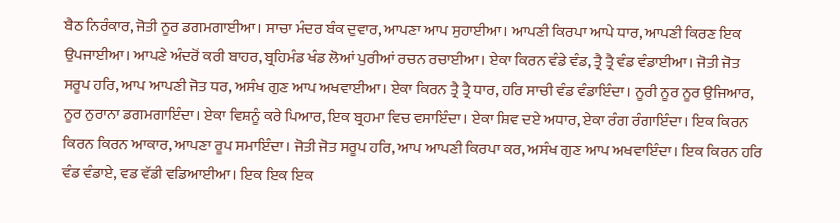ਬੈਠ ਨਿਰੰਕਾਰ, ਜੋਤੀ ਨੂਰ ਡਗਮਗਾਈਆ। ਸਾਚਾ ਮੰਦਰ ਬੰਕ ਦੁਵਾਰ, ਆਪਣਾ ਆਪ ਸੁਹਾਈਆ। ਆਪਣੀ ਕਿਰਪਾ ਆਪੇ ਧਾਰ, ਆਪਣੀ ਕਿਰਣ ਇਕ ਉਪਜਾਈਆ। ਆਪਣੇ ਅੰਦਰੋਂ ਕਰੀ ਬਾਹਰ, ਬ੍ਰਹਿਮੰਡ ਖੰਡ ਲੋਆਂ ਪੁਰੀਆਂ ਰਚਨ ਰਚਾਈਆ। ਏਕਾ ਕਿਰਨ ਵੰਡੇ ਵੰਡ, ਤ੍ਰੈ ਤ੍ਰੈ ਵੰਡ ਵੰਡਾਈਆ। ਜੋਤੀ ਜੋਤ ਸਰੂਪ ਹਰਿ, ਆਪ ਆਪਣੀ ਜੋਤ ਧਰ, ਅਸੰਖ ਗੁਣ ਆਪ ਅਖਵਾਈਆ। ਏਕਾ ਕਿਰਨ ਤ੍ਰੈ ਤ੍ਰੈ ਧਾਰ, ਹਰਿ ਸਾਚੀ ਵੰਡ ਵੰਡਾਇੰਦਾ। ਨੂਰੀ ਨੂਰ ਨੂਰ ਉਜਿਆਰ, ਨੂਰ ਨੁਰਾਨਾ ਡਗਮਗਾਇੰਦਾ। ਏਕਾ ਵਿਸ਼ਨੂੰ ਕਰੇ ਪਿਆਰ, ਇਕ ਬ੍ਰਹਮਾ ਵਿਚ ਵਸਾਇੰਦਾ। ਏਕਾ ਸ਼ਿਵ ਦਏ ਅਧਾਰ, ਏਕਾ ਰੰਗ ਰੰਗਾਇੰਦਾ। ਇਕ ਕਿਰਨ ਕਿਰਨ ਕਿਰਨ ਆਕਾਰ, ਆਪਣਾ ਰੂਪ ਸਮਾਇੰਦਾ। ਜੋਤੀ ਜੋਤ ਸਰੂਪ ਹਰਿ, ਆਪ ਆਪਣੀ ਕਿਰਪਾ ਕਰ, ਅਸੰਖ ਗੁਣ ਆਪ ਅਖਵਾਇੰਦਾ। ਇਕ ਕਿਰਨ ਹਰਿ ਵੰਡ ਵੰਡਾਏ, ਵਡ ਵੱਡੀ ਵਡਿਆਈਆ। ਇਕ ਇਕ ਇਕ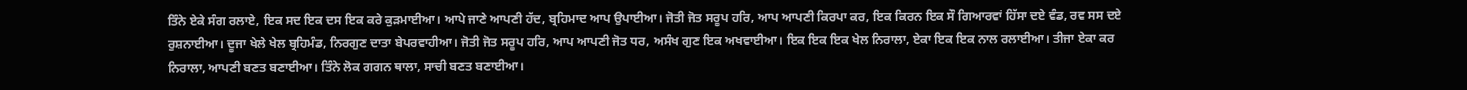ਤਿੰਨੇ ਏਕੇ ਸੰਗ ਰਲਾਏ, ਇਕ ਸਦ ਇਕ ਦਸ ਇਕ ਕਰੇ ਕੁੜਮਾਈਆ। ਆਪੇ ਜਾਣੇ ਆਪਣੀ ਹੱਦ, ਬ੍ਰਹਿਮਾਦ ਆਪ ਉਪਾਈਆ। ਜੋਤੀ ਜੋਤ ਸਰੂਪ ਹਰਿ, ਆਪ ਆਪਣੀ ਕਿਰਪਾ ਕਰ, ਇਕ ਕਿਰਨ ਇਕ ਸੌ ਗਿਆਰਵਾਂ ਹਿੱਸਾ ਦਏ ਵੰਡ, ਰਵ ਸਸ ਦਏ ਰੁਸ਼ਨਾਈਆ। ਦੂਜਾ ਖੇਲੇ ਖੇਲ ਬ੍ਰਹਿਮੰਡ, ਨਿਰਗੁਣ ਦਾਤਾ ਬੇਪਰਵਾਹੀਆ। ਜੋਤੀ ਜੋਤ ਸਰੂਪ ਹਰਿ, ਆਪ ਆਪਣੀ ਜੋਤ ਧਰ, ਅਸੰਖ ਗੁਣ ਇਕ ਅਖਵਾਈਆ। ਇਕ ਇਕ ਇਕ ਖੇਲ ਨਿਰਾਲਾ, ਏਕਾ ਇਕ ਇਕ ਨਾਲ ਰਲਾਈਆ। ਤੀਜਾ ਏਕਾ ਕਰ ਨਿਰਾਲਾ, ਆਪਣੀ ਬਣਤ ਬਣਾਈਆ। ਤਿੰਨੇ ਲੋਕ ਗਗਨ ਥਾਲਾ, ਸਾਚੀ ਬਣਤ ਬਣਾਈਆ।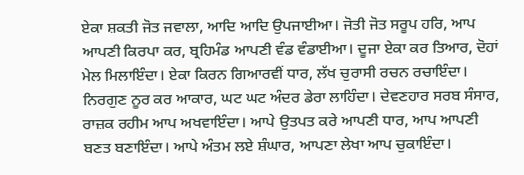ਏਕਾ ਸ਼ਕਤੀ ਜੋਤ ਜਵਾਲਾ, ਆਦਿ ਆਦਿ ਉਪਜਾਈਆ। ਜੋਤੀ ਜੋਤ ਸਰੂਪ ਹਰਿ, ਆਪ ਆਪਣੀ ਕਿਰਪਾ ਕਰ, ਬ੍ਰਹਿਮੰਡ ਆਪਣੀ ਵੰਡ ਵੰਡਾਈਆ। ਦੂਜਾ ਏਕਾ ਕਰ ਤਿਆਰ, ਦੋਹਾਂ ਮੇਲ ਮਿਲਾਇੰਦਾ। ਏਕਾ ਕਿਰਨ ਗਿਆਰਵੀਂ ਧਾਰ, ਲੱਖ ਚੁਰਾਸੀ ਰਚਨ ਰਚਾਇੰਦਾ। ਨਿਰਗੁਣ ਨੂਰ ਕਰ ਆਕਾਰ, ਘਟ ਘਟ ਅੰਦਰ ਡੇਰਾ ਲਾਹਿੰਦਾ। ਦੇਵਣਹਾਰ ਸਰਬ ਸੰਸਾਰ, ਰਾਜ਼ਕ ਰਹੀਮ ਆਪ ਅਖਵਾਇੰਦਾ। ਆਪੇ ਉਤਪਤ ਕਰੇ ਆਪਣੀ ਧਾਰ, ਆਪ ਆਪਣੀ ਬਣਤ ਬਣਾਇੰਦਾ। ਆਪੇ ਅੰਤਮ ਲਏ ਸ਼ੰਘਾਰ, ਆਪਣਾ ਲੇਖਾ ਆਪ ਚੁਕਾਇੰਦਾ।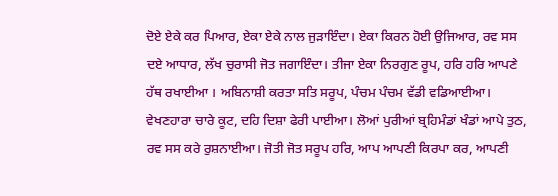ਦੋਏ ਏਕੇ ਕਰ ਪਿਆਰ, ਏਕਾ ਏਕੇ ਨਾਲ ਜੁੜਾਇੰਦਾ। ਏਕਾ ਕਿਰਨ ਹੋਈ ਉਜਿਆਰ, ਰਵ ਸਸ ਦਏ ਆਧਾਰ, ਲੱਖ ਚੁਰਾਸੀ ਜੋਤ ਜਗਾਇੰਦਾ। ਤੀਜਾ ਏਕਾ ਨਿਰਗੁਣ ਰੂਪ, ਹਰਿ ਹਰਿ ਆਪਣੇ ਹੱਥ ਰਖਾਈਆ । ਅਬਿਨਾਸ਼ੀ ਕਰਤਾ ਸਤਿ ਸਰੂਪ, ਪੰਚਮ ਪੰਚਮ ਵੱਡੀ ਵਡਿਆਈਆ। ਵੇਖਣਹਾਰਾ ਚਾਰੇ ਕੂਟ, ਦਹਿ ਦਿਸ਼ਾ ਫੇਰੀ ਪਾਈਆ। ਲੋਆਂ ਪੁਰੀਆਂ ਬ੍ਰਹਿਮੰਡਾਂ ਖੰਡਾਂ ਆਪੇ ਤੁਠ, ਰਵ ਸਸ ਕਰੇ ਰੁਸ਼ਨਾਈਆ। ਜੋਤੀ ਜੋਤ ਸਰੂਪ ਹਰਿ, ਆਪ ਆਪਣੀ ਕਿਰਪਾ ਕਰ, ਆਪਣੀ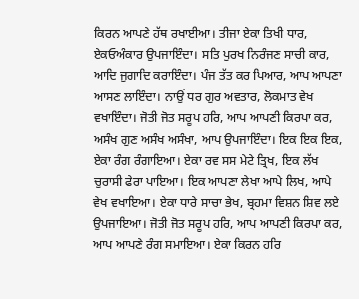ਕਿਰਨ ਆਪਣੇ ਹੱਥ ਰਖਾਈਆ। ਤੀਜਾ ਏਕਾ ਤਿਖੀ ਧਾਰ, ਏਕਓਅੰਕਾਰ ਉਪਜਾਇੰਦਾ। ਸਤਿ ਪੁਰਖ ਨਿਰੰਜਣ ਸਾਚੀ ਕਾਰ, ਆਦਿ ਜੁਗਾਦਿ ਕਰਾਇੰਦਾ। ਪੰਜ ਤੱਤ ਕਰ ਪਿਆਰ, ਆਪ ਆਪਣਾ ਆਸਣ ਲਾਇੰਦਾ। ਨਾਉਂ ਧਰ ਗੁਰ ਅਵਤਾਰ, ਲੋਕਮਾਤ ਵੇਖ ਵਖਾਇੰਦਾ। ਜੋਤੀ ਜੋਤ ਸਰੂਪ ਹਰਿ, ਆਪ ਆਪਣੀ ਕਿਰਪਾ ਕਰ, ਅਸੰਖ ਗੁਣ ਅਸੰਖ ਅਸੰਖਾ, ਆਪ ਉਪਜਾਇੰਦਾ। ਇਕ ਇਕ ਇਕ, ਏਕਾ ਰੰਗ ਰੰਗਾਇਆ। ਏਕਾ ਰਵ ਸਸ ਮੇਟੇ ਤ੍ਰਿਖ, ਇਕ ਲੱਖ ਚੁਰਾਸੀ ਫੇਰਾ ਪਾਇਆ। ਇਕ ਆਪਣਾ ਲੇਖਾ ਆਪੇ ਲਿਖ, ਆਪੇ ਵੇਖ ਵਖਾਇਆ। ਏਕਾ ਧਾਰੇ ਸਾਚਾ ਭੇਖ, ਬ੍ਰਹਮਾ ਵਿਸ਼ਨ ਸ਼ਿਵ ਲਏ ਉਪਜਾਇਆ। ਜੋਤੀ ਜੋਤ ਸਰੂਪ ਹਰਿ, ਆਪ ਆਪਣੀ ਕਿਰਪਾ ਕਰ, ਆਪ ਆਪਣੇ ਰੰਗ ਸਮਾਇਆ। ਏਕਾ ਕਿਰਨ ਹਰਿ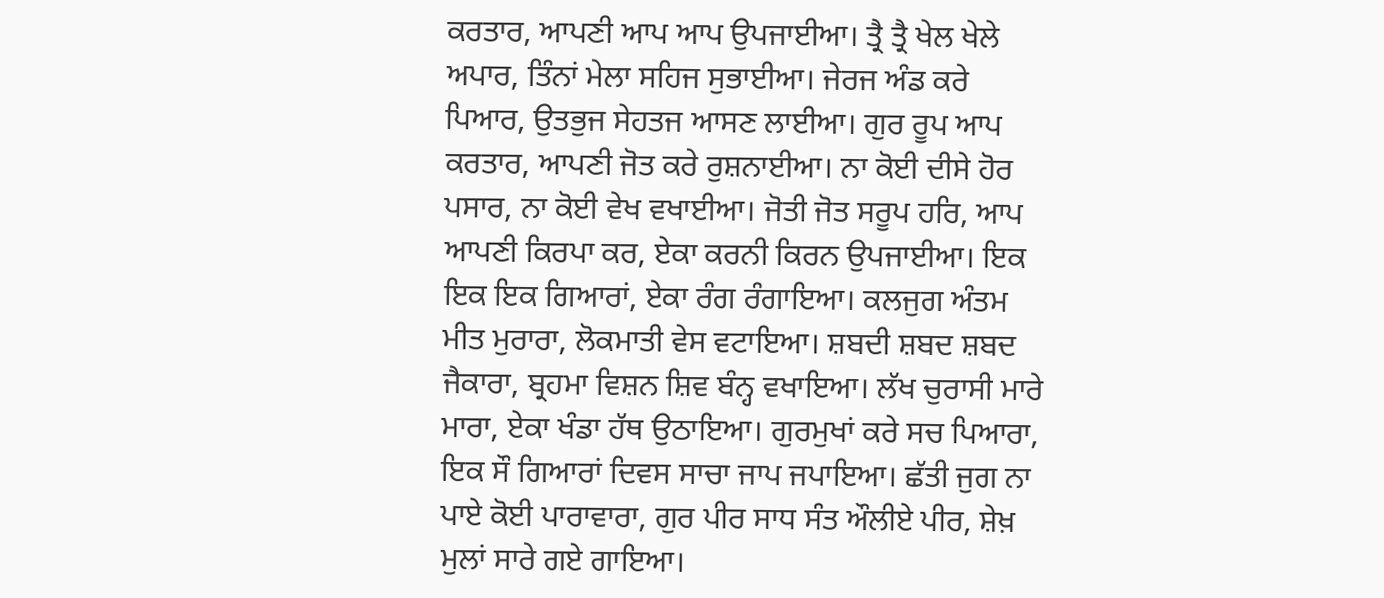ਕਰਤਾਰ, ਆਪਣੀ ਆਪ ਆਪ ਉਪਜਾਈਆ। ਤ੍ਰੈ ਤ੍ਰੈ ਖੇਲ ਖੇਲੇ ਅਪਾਰ, ਤਿੰਨਾਂ ਮੇਲਾ ਸਹਿਜ ਸੁਭਾਈਆ। ਜੇਰਜ ਅੰਡ ਕਰੇ ਪਿਆਰ, ਉਤਭੁਜ ਸੇਹਤਜ ਆਸਣ ਲਾਈਆ। ਗੁਰ ਰੂਪ ਆਪ ਕਰਤਾਰ, ਆਪਣੀ ਜੋਤ ਕਰੇ ਰੁਸ਼ਨਾਈਆ। ਨਾ ਕੋਈ ਦੀਸੇ ਹੋਰ ਪਸਾਰ, ਨਾ ਕੋਈ ਵੇਖ ਵਖਾਈਆ। ਜੋਤੀ ਜੋਤ ਸਰੂਪ ਹਰਿ, ਆਪ ਆਪਣੀ ਕਿਰਪਾ ਕਰ, ਏਕਾ ਕਰਨੀ ਕਿਰਨ ਉਪਜਾਈਆ। ਇਕ ਇਕ ਇਕ ਗਿਆਰਾਂ, ਏਕਾ ਰੰਗ ਰੰਗਾਇਆ। ਕਲਜੁਗ ਅੰਤਮ ਮੀਤ ਮੁਰਾਰਾ, ਲੋਕਮਾਤੀ ਵੇਸ ਵਟਾਇਆ। ਸ਼ਬਦੀ ਸ਼ਬਦ ਸ਼ਬਦ ਜੈਕਾਰਾ, ਬ੍ਰਹਮਾ ਵਿਸ਼ਨ ਸ਼ਿਵ ਬੰਨ੍ਹ ਵਖਾਇਆ। ਲੱਖ ਚੁਰਾਸੀ ਮਾਰੇ ਮਾਰਾ, ਏਕਾ ਖੰਡਾ ਹੱਥ ਉਠਾਇਆ। ਗੁਰਮੁਖਾਂ ਕਰੇ ਸਚ ਪਿਆਰਾ, ਇਕ ਸੌ ਗਿਆਰਾਂ ਦਿਵਸ ਸਾਚਾ ਜਾਪ ਜਪਾਇਆ। ਛੱਤੀ ਜੁਗ ਨਾ ਪਾਏ ਕੋਈ ਪਾਰਾਵਾਰਾ, ਗੁਰ ਪੀਰ ਸਾਧ ਸੰਤ ਔਲੀਏ ਪੀਰ, ਸ਼ੇਖ਼ ਮੁਲਾਂ ਸਾਰੇ ਗਏ ਗਾਇਆ।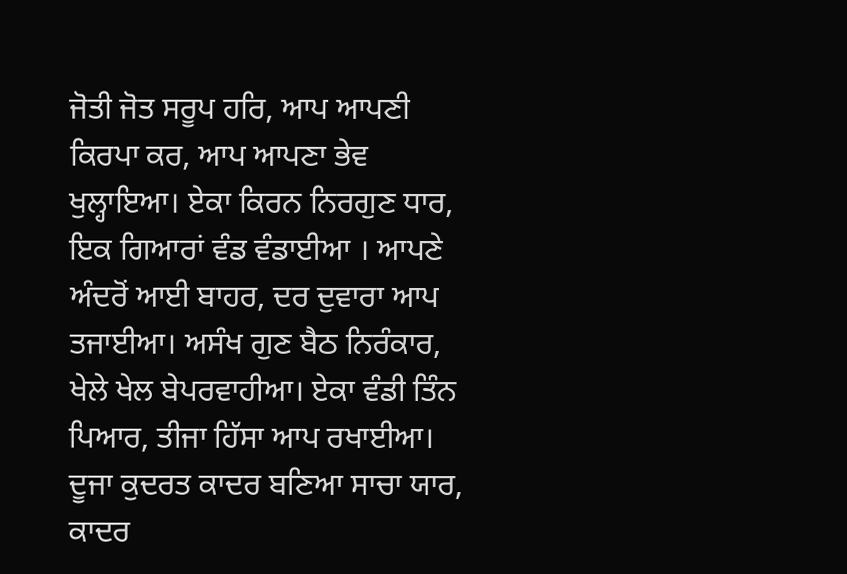ਜੋਤੀ ਜੋਤ ਸਰੂਪ ਹਰਿ, ਆਪ ਆਪਣੀ ਕਿਰਪਾ ਕਰ, ਆਪ ਆਪਣਾ ਭੇਵ ਖੁਲ੍ਹਾਇਆ। ਏਕਾ ਕਿਰਨ ਨਿਰਗੁਣ ਧਾਰ, ਇਕ ਗਿਆਰਾਂ ਵੰਡ ਵੰਡਾਈਆ । ਆਪਣੇ ਅੰਦਰੋਂ ਆਈ ਬਾਹਰ, ਦਰ ਦੁਵਾਰਾ ਆਪ ਤਜਾਈਆ। ਅਸੰਖ ਗੁਣ ਬੈਠ ਨਿਰੰਕਾਰ, ਖੇਲੇ ਖੇਲ ਬੇਪਰਵਾਹੀਆ। ਏਕਾ ਵੰਡੀ ਤਿੰਨ ਪਿਆਰ, ਤੀਜਾ ਹਿੱਸਾ ਆਪ ਰਖਾਈਆ। ਦੂਜਾ ਕੁਦਰਤ ਕਾਦਰ ਬਣਿਆ ਸਾਚਾ ਯਾਰ, ਕਾਦਰ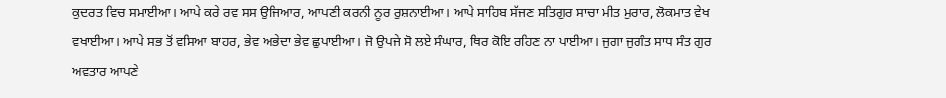ਕੁਦਰਤ ਵਿਚ ਸਮਾਈਆ। ਆਪੇ ਕਰੇ ਰਵ ਸਸ ਉਜਿਆਰ, ਆਪਣੀ ਕਰਨੀ ਨੂਰ ਰੁਸ਼ਨਾਈਆ। ਆਪੇ ਸਾਹਿਬ ਸੱਜਣ ਸਤਿਗੁਰ ਸਾਚਾ ਮੀਤ ਮੁਰਾਰ, ਲੋਕਮਾਤ ਵੇਖ ਵਖਾਈਆ। ਆਪੇ ਸਭ ਤੋਂ ਵਸਿਆ ਬਾਹਰ, ਭੇਵ ਅਭੇਦਾ ਭੇਵ ਛੁਪਾਈਆ। ਜੋ ਉਪਜੇ ਸੋ ਲਏ ਸੰਘਾਰ, ਥਿਰ ਕੋਇ ਰਹਿਣ ਨਾ ਪਾਈਆ। ਜੁਗਾ ਜੁਗੰਤ ਸਾਧ ਸੰਤ ਗੁਰ ਅਵਤਾਰ ਆਪਣੇ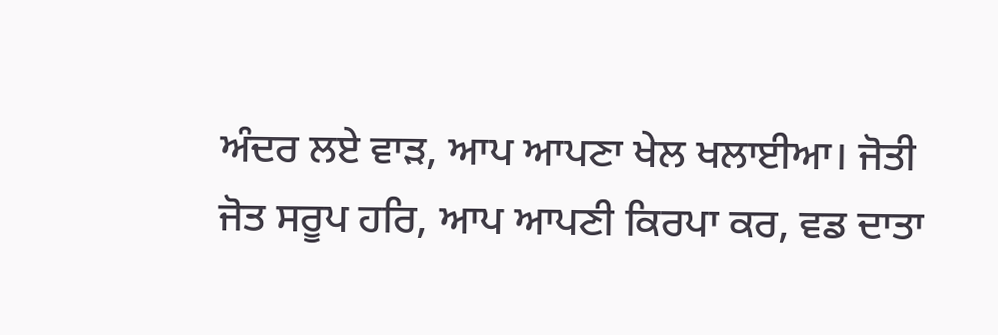ਅੰਦਰ ਲਏ ਵਾੜ, ਆਪ ਆਪਣਾ ਖੇਲ ਖਲਾਈਆ। ਜੋਤੀ ਜੋਤ ਸਰੂਪ ਹਰਿ, ਆਪ ਆਪਣੀ ਕਿਰਪਾ ਕਰ, ਵਡ ਦਾਤਾ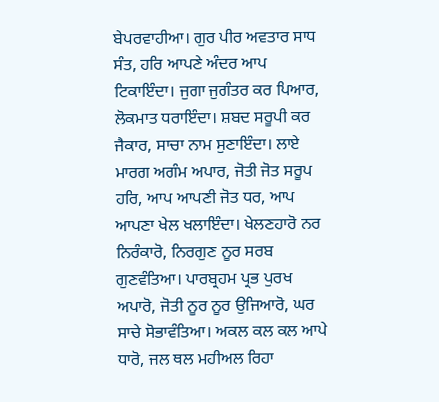ਬੇਪਰਵਾਹੀਆ। ਗੁਰ ਪੀਰ ਅਵਤਾਰ ਸਾਧ ਸੰਤ, ਹਰਿ ਆਪਣੇ ਅੰਦਰ ਆਪ ਟਿਕਾਇੰਦਾ। ਜੁਗਾ ਜੁਗੰਤਰ ਕਰ ਪਿਆਰ, ਲੋਕਮਾਤ ਧਰਾਇੰਦਾ। ਸ਼ਬਦ ਸਰੂਪੀ ਕਰ ਜੈਕਾਰ, ਸਾਚਾ ਨਾਮ ਸੁਣਾਇੰਦਾ। ਲਾਏ ਮਾਰਗ ਅਗੰਮ ਅਪਾਰ, ਜੋਤੀ ਜੋਤ ਸਰੂਪ ਹਰਿ, ਆਪ ਆਪਣੀ ਜੋਤ ਧਰ, ਆਪ ਆਪਣਾ ਖੇਲ ਖਲਾਇੰਦਾ। ਖੇਲਣਹਾਰੋ ਨਰ ਨਿਰੰਕਾਰੋ, ਨਿਰਗੁਣ ਨੂਰ ਸਰਬ ਗੁਣਵੰਤਿਆ। ਪਾਰਬ੍ਰਹਮ ਪ੍ਰਭ ਪੁਰਖ ਅਪਾਰੋ, ਜੋਤੀ ਨੂਰ ਨੂਰ ਉਜਿਆਰੋ, ਘਰ ਸਾਚੇ ਸੋਭਾਵੰਤਿਆ। ਅਕਲ ਕਲ ਕਲ ਆਪੇ ਧਾਰੋ, ਜਲ ਥਲ ਮਹੀਅਲ ਰਿਹਾ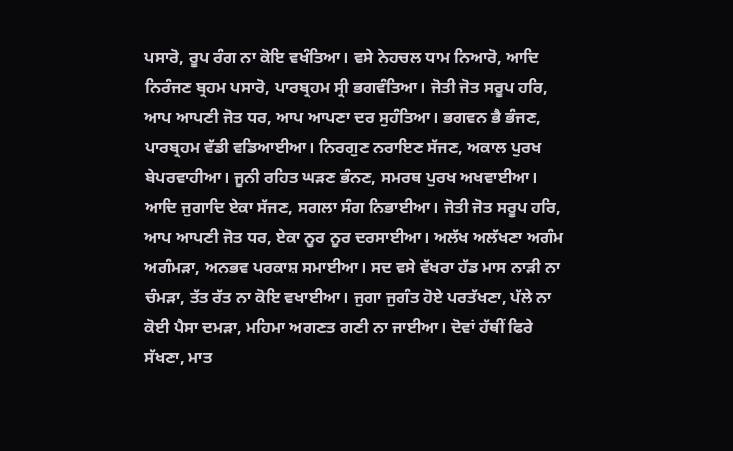ਪਸਾਰੋ, ਰੂਪ ਰੰਗ ਨਾ ਕੋਇ ਵਖੰਤਿਆ। ਵਸੇ ਨੇਹਚਲ ਧਾਮ ਨਿਆਰੋ, ਆਦਿ ਨਿਰੰਜਣ ਬ੍ਰਹਮ ਪਸਾਰੋ, ਪਾਰਬ੍ਰਹਮ ਸ੍ਰੀ ਭਗਵੰਤਿਆ। ਜੋਤੀ ਜੋਤ ਸਰੂਪ ਹਰਿ, ਆਪ ਆਪਣੀ ਜੋਤ ਧਰ, ਆਪ ਆਪਣਾ ਦਰ ਸੁਹੰਤਿਆ। ਭਗਵਨ ਭੈ ਭੰਜਣ, ਪਾਰਬ੍ਰਹਮ ਵੱਡੀ ਵਡਿਆਈਆ। ਨਿਰਗੁਣ ਨਰਾਇਣ ਸੱਜਣ, ਅਕਾਲ ਪੁਰਖ ਬੇਪਰਵਾਹੀਆ। ਜੂਨੀ ਰਹਿਤ ਘੜਣ ਭੰਨਣ, ਸਮਰਥ ਪੁਰਖ ਅਖਵਾਈਆ। ਆਦਿ ਜੁਗਾਦਿ ਏਕਾ ਸੱਜਣ, ਸਗਲਾ ਸੰਗ ਨਿਭਾਈਆ। ਜੋਤੀ ਜੋਤ ਸਰੂਪ ਹਰਿ, ਆਪ ਆਪਣੀ ਜੋਤ ਧਰ, ਏਕਾ ਨੂਰ ਨੂਰ ਦਰਸਾਈਆ। ਅਲੱਖ ਅਲੱਖਣਾ ਅਗੰਮ ਅਗੰਮੜਾ, ਅਨਭਵ ਪਰਕਾਸ਼ ਸਮਾਈਆ। ਸਦ ਵਸੇ ਵੱਖਰਾ ਹੱਡ ਮਾਸ ਨਾੜੀ ਨਾ ਚੰਮੜਾ, ਤੱਤ ਰੱਤ ਨਾ ਕੋਇ ਵਖਾਈਆ। ਜੁਗਾ ਜੁਗੰਤ ਹੋਏ ਪਰਤੱਖਣਾ, ਪੱਲੇ ਨਾ ਕੋਈ ਪੈਸਾ ਦਮੜਾ, ਮਹਿਮਾ ਅਗਣਤ ਗਣੀ ਨਾ ਜਾਈਆ। ਦੋਵਾਂ ਹੱਥੀਂ ਫਿਰੇ ਸੱਖਣਾ, ਮਾਤ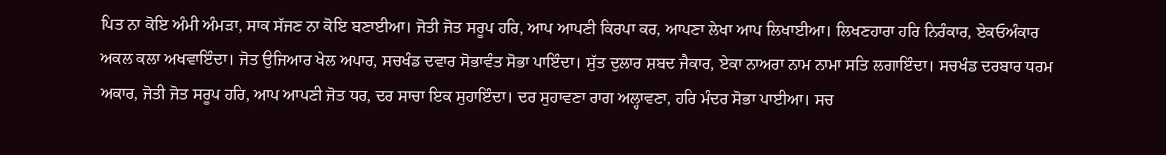ਪਿਤ ਨਾ ਕੋਇ ਅੰਮੀ ਅੰਮੜਾ, ਸਾਕ ਸੱਜਣ ਨਾ ਕੋਇ ਬਣਾਈਆ। ਜੋਤੀ ਜੋਤ ਸਰੂਪ ਹਰਿ, ਆਪ ਆਪਣੀ ਕਿਰਪਾ ਕਰ, ਆਪਣਾ ਲੇਖਾ ਆਪ ਲਿਖਾਈਆ। ਲਿਖਣਹਾਰਾ ਹਰਿ ਨਿਰੰਕਾਰ, ਏਕਓਅੰਕਾਰ ਅਕਲ ਕਲਾ ਅਖਵਾਇੰਦਾ। ਜੋਤ ਉਜਿਆਰ ਖੇਲ ਅਪਾਰ, ਸਚਖੰਡ ਦਵਾਰ ਸੋਭਾਵੰਤ ਸੋਭਾ ਪਾਇੰਦਾ। ਸੁੱਤ ਦੁਲਾਰ ਸ਼ਬਦ ਜੈਕਾਰ, ਏਕਾ ਨਾਅਰਾ ਨਾਮ ਨਾਮਾ ਸਤਿ ਲਗਾਇੰਦਾ। ਸਚਖੰਡ ਦਰਬਾਰ ਧਰਮ ਅਕਾਰ, ਜੋਤੀ ਜੋਤ ਸਰੂਪ ਹਰਿ, ਆਪ ਆਪਣੀ ਜੋਤ ਧਰ, ਦਰ ਸਾਚਾ ਇਕ ਸੁਹਾਇੰਦਾ। ਦਰ ਸੁਹਾਵਣਾ ਰਾਗ ਅਲ੍ਹਾਵਣਾ, ਹਰਿ ਮੰਦਰ ਸੋਭਾ ਪਾਈਆ। ਸਚ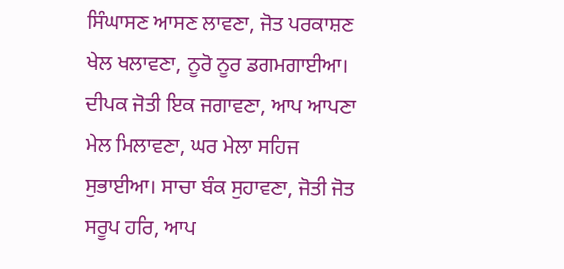ਸਿੰਘਾਸਣ ਆਸਣ ਲਾਵਣਾ, ਜੋਤ ਪਰਕਾਸ਼ਣ ਖੇਲ ਖਲਾਵਣਾ, ਨੂਰੋ ਨੂਰ ਡਗਮਗਾਈਆ। ਦੀਪਕ ਜੋਤੀ ਇਕ ਜਗਾਵਣਾ, ਆਪ ਆਪਣਾ ਮੇਲ ਮਿਲਾਵਣਾ, ਘਰ ਮੇਲਾ ਸਹਿਜ ਸੁਭਾਈਆ। ਸਾਚਾ ਬੰਕ ਸੁਹਾਵਣਾ, ਜੋਤੀ ਜੋਤ ਸਰੂਪ ਹਰਿ, ਆਪ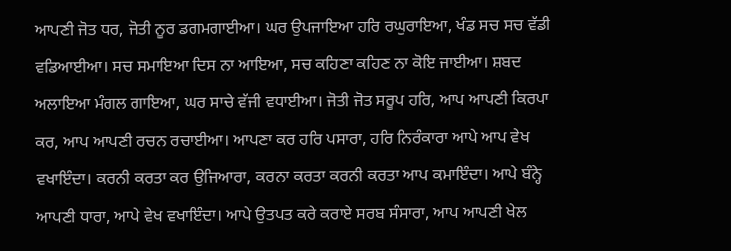ਆਪਣੀ ਜੋਤ ਧਰ, ਜੋਤੀ ਨੂਰ ਡਗਮਗਾਈਆ। ਘਰ ਉਪਜਾਇਆ ਹਰਿ ਰਘੁਰਾਇਆ, ਖੰਡ ਸਚ ਸਚ ਵੱਡੀ ਵਡਿਆਈਆ। ਸਚ ਸਮਾਇਆ ਦਿਸ ਨਾ ਆਇਆ, ਸਚ ਕਹਿਣਾ ਕਹਿਣ ਨਾ ਕੋਇ ਜਾਈਆ। ਸ਼ਬਦ ਅਲਾਇਆ ਮੰਗਲ ਗਾਇਆ, ਘਰ ਸਾਚੇ ਵੱਜੀ ਵਧਾਈਆ। ਜੋਤੀ ਜੋਤ ਸਰੂਪ ਹਰਿ, ਆਪ ਆਪਣੀ ਕਿਰਪਾ ਕਰ, ਆਪ ਆਪਣੀ ਰਚਨ ਰਚਾਈਆ। ਆਪਣਾ ਕਰ ਹਰਿ ਪਸਾਰਾ, ਹਰਿ ਨਿਰੰਕਾਰਾ ਆਪੇ ਆਪ ਵੇਖ ਵਖਾਇੰਦਾ। ਕਰਨੀ ਕਰਤਾ ਕਰ ਉਜਿਆਰਾ, ਕਰਨਾ ਕਰਤਾ ਕਰਨੀ ਕਰਤਾ ਆਪ ਕਮਾਇੰਦਾ। ਆਪੇ ਬੰਨ੍ਹੇ ਆਪਣੀ ਧਾਰਾ, ਆਪੇ ਵੇਖ ਵਖਾਇੰਦਾ। ਆਪੇ ਉਤਪਤ ਕਰੇ ਕਰਾਏ ਸਰਬ ਸੰਸਾਰਾ, ਆਪ ਆਪਣੀ ਖੇਲ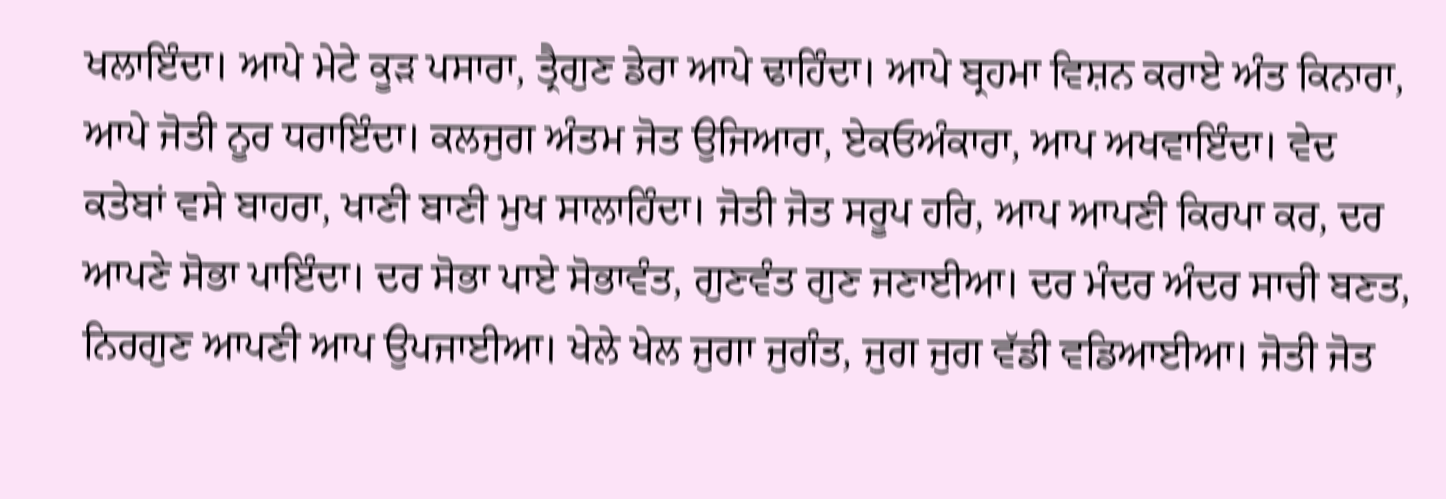ਖਲਾਇੰਦਾ। ਆਪੇ ਮੇਟੇ ਕੂੜ ਪਸਾਰਾ, ਤ੍ਰੈਗੁਣ ਡੇਰਾ ਆਪੇ ਢਾਹਿੰਦਾ। ਆਪੇ ਬ੍ਰਹਮਾ ਵਿਸ਼ਨ ਕਰਾਏ ਅੰਤ ਕਿਨਾਰਾ, ਆਪੇ ਜੋਤੀ ਨੂਰ ਧਰਾਇੰਦਾ। ਕਲਜੁਗ ਅੰਤਮ ਜੋਤ ਉਜਿਆਰਾ, ਏਕਓਅੰਕਾਰਾ, ਆਪ ਅਖਵਾਇੰਦਾ। ਵੇਦ ਕਤੇਬਾਂ ਵਸੇ ਬਾਹਰਾ, ਖਾਣੀ ਬਾਣੀ ਮੁਖ ਸਾਲਾਹਿੰਦਾ। ਜੋਤੀ ਜੋਤ ਸਰੂਪ ਹਰਿ, ਆਪ ਆਪਣੀ ਕਿਰਪਾ ਕਰ, ਦਰ ਆਪਣੇ ਸੋਭਾ ਪਾਇੰਦਾ। ਦਰ ਸੋਭਾ ਪਾਏ ਸੋਭਾਵੰਤ, ਗੁਣਵੰਤ ਗੁਣ ਜਣਾਈਆ। ਦਰ ਮੰਦਰ ਅੰਦਰ ਸਾਚੀ ਬਣਤ, ਨਿਰਗੁਣ ਆਪਣੀ ਆਪ ਉਪਜਾਈਆ। ਖੇਲੇ ਖੇਲ ਜੁਗਾ ਜੁਗੰਤ, ਜੁਗ ਜੁਗ ਵੱਡੀ ਵਡਿਆਈਆ। ਜੋਤੀ ਜੋਤ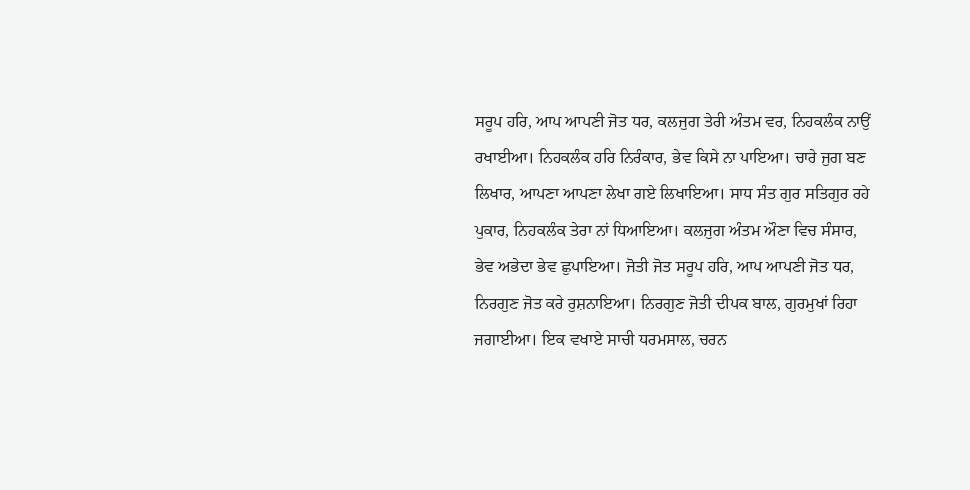ਸਰੂਪ ਹਰਿ, ਆਪ ਆਪਣੀ ਜੋਤ ਧਰ, ਕਲਜੁਗ ਤੇਰੀ ਅੰਤਮ ਵਰ, ਨਿਹਕਲੰਕ ਨਾਉਂ ਰਖਾਈਆ। ਨਿਹਕਲੰਕ ਹਰਿ ਨਿਰੰਕਾਰ, ਭੇਵ ਕਿਸੇ ਨਾ ਪਾਇਆ। ਚਾਰੇ ਜੁਗ ਬਣ ਲਿਖਾਰ, ਆਪਣਾ ਆਪਣਾ ਲੇਖਾ ਗਏ ਲਿਖਾਇਆ। ਸਾਧ ਸੰਤ ਗੁਰ ਸਤਿਗੁਰ ਰਹੇ ਪੁਕਾਰ, ਨਿਹਕਲੰਕ ਤੇਰਾ ਨਾਂ ਧਿਆਇਆ। ਕਲਜੁਗ ਅੰਤਮ ਔਣਾ ਵਿਚ ਸੰਸਾਰ, ਭੇਵ ਅਭੇਦਾ ਭੇਵ ਛੁਪਾਇਆ। ਜੋਤੀ ਜੋਤ ਸਰੂਪ ਹਰਿ, ਆਪ ਆਪਣੀ ਜੋਤ ਧਰ, ਨਿਰਗੁਣ ਜੋਤ ਕਰੇ ਰੁਸ਼ਨਾਇਆ। ਨਿਰਗੁਣ ਜੋਤੀ ਦੀਪਕ ਬਾਲ, ਗੁਰਮੁਖਾਂ ਰਿਹਾ ਜਗਾਈਆ। ਇਕ ਵਖਾਏ ਸਾਚੀ ਧਰਮਸਾਲ, ਚਰਨ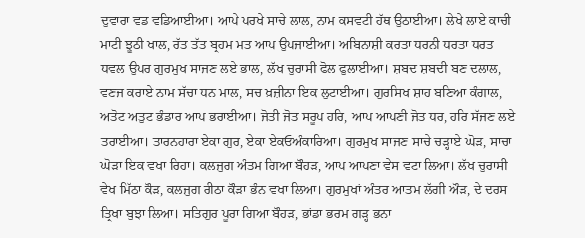ਦੁਵਾਰਾ ਵਡ ਵਡਿਆਈਆ। ਆਪੇ ਪਰਖੇ ਸਾਚੇ ਲਾਲ, ਨਾਮ ਕਸਵਟੀ ਹੱਥ ਉਠਾਈਆ। ਲੇਖੇ ਲਾਏ ਕਾਚੀ ਮਾਟੀ ਝੂਠੀ ਖਾਲ, ਰੱਤ ਤੱਤ ਬ੍ਰਹਮ ਮਤ ਆਪ ਉਪਜਾਈਆ। ਅਬਿਨਾਸ਼ੀ ਕਰਤਾ ਧਰਨੀ ਧਰਤਾ ਧਰਤ ਧਵਲ ਉਪਰ ਗੁਰਮੁਖ ਸਾਜਣ ਲਏ ਭਾਲ, ਲੱਖ ਚੁਰਾਸੀ ਫੋਲ ਫੁਲਾਈਆ। ਸ਼ਬਦ ਸ਼ਬਦੀ ਬਣ ਦਲਾਲ, ਵਣਜ ਕਰਾਏ ਨਾਮ ਸੱਚਾ ਧਨ ਮਾਲ, ਸਚ ਖ਼ਜ਼ੀਨਾ ਇਕ ਲੁਟਾਈਆ। ਗੁਰਸਿਖ ਸ਼ਾਹ ਬਣਿਆ ਕੰਗਾਲ, ਅਤੋਟ ਅਤੁਟ ਭੰਡਾਰ ਆਪ ਭਰਾਈਆ। ਜੋਤੀ ਜੋਤ ਸਰੂਪ ਹਰਿ, ਆਪ ਆਪਣੀ ਜੋਤ ਧਰ, ਹਰਿ ਸੱਜਣ ਲਏ ਤਰਾਈਆ। ਤਾਰਨਹਾਰਾ ਏਕਾ ਗੁਰ, ਏਕਾ ਏਕਓਅੰਕਾਰਿਆ। ਗੁਰਮੁਖ ਸਾਜਣ ਸਾਚੇ ਚੜ੍ਹਾਏ ਘੋੜ, ਸਾਚਾ ਘੋੜਾ ਇਕ ਵਖਾ ਰਿਹਾ। ਕਲਜੁਗ ਅੰਤਮ ਗਿਆ ਬੌਹੜ, ਆਪ ਆਪਣਾ ਵੇਸ ਵਟਾ ਲਿਆ। ਲੱਖ ਚੁਰਾਸੀ ਵੇਖ ਮਿੱਠਾ ਕੌੜ, ਕਲਜੁਗ ਰੀਠਾ ਕੌੜਾ ਭੰਨ ਵਖਾ ਲਿਆ। ਗੁਰਮੁਖਾਂ ਅੰਤਰ ਆਤਮ ਲੱਗੀ ਔੜ, ਦੇ ਦਰਸ ਤ੍ਰਿਖਾ ਬੁਝਾ ਲਿਆ। ਸਤਿਗੁਰ ਪੂਰਾ ਗਿਆ ਬੌਹੜ, ਭਾਂਡਾ ਭਰਮ ਗੜ੍ਹ ਭਨਾ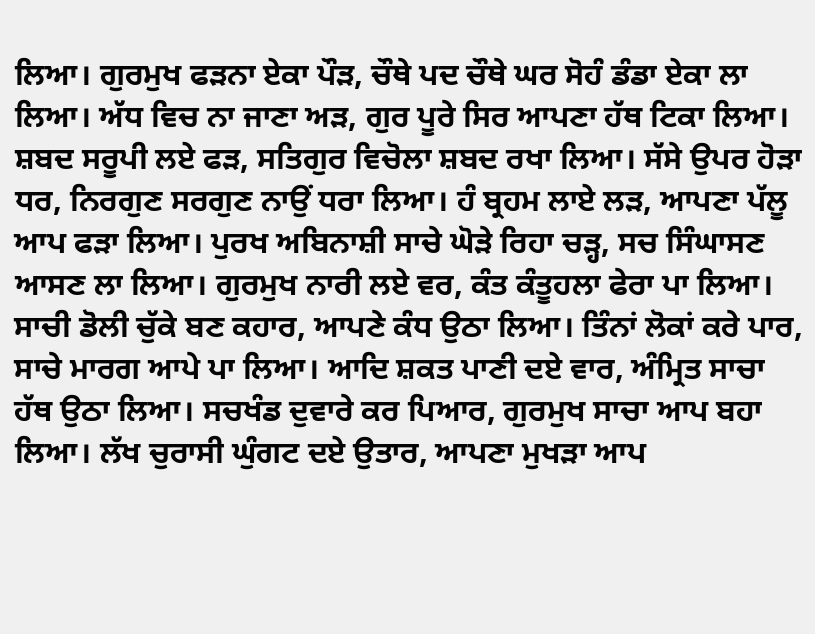ਲਿਆ। ਗੁਰਮੁਖ ਫੜਨਾ ਏਕਾ ਪੌੜ, ਚੌਥੇ ਪਦ ਚੌਥੇ ਘਰ ਸੋਹੰ ਡੰਡਾ ਏਕਾ ਲਾ ਲਿਆ। ਅੱਧ ਵਿਚ ਨਾ ਜਾਣਾ ਅੜ, ਗੁਰ ਪੂਰੇ ਸਿਰ ਆਪਣਾ ਹੱਥ ਟਿਕਾ ਲਿਆ। ਸ਼ਬਦ ਸਰੂਪੀ ਲਏ ਫੜ, ਸਤਿਗੁਰ ਵਿਚੋਲਾ ਸ਼ਬਦ ਰਖਾ ਲਿਆ। ਸੱਸੇ ਉਪਰ ਹੋੜਾ ਧਰ, ਨਿਰਗੁਣ ਸਰਗੁਣ ਨਾਉਂ ਧਰਾ ਲਿਆ। ਹੰ ਬ੍ਰਹਮ ਲਾਏ ਲੜ, ਆਪਣਾ ਪੱਲੂ ਆਪ ਫੜਾ ਲਿਆ। ਪੁਰਖ ਅਬਿਨਾਸ਼ੀ ਸਾਚੇ ਘੋੜੇ ਰਿਹਾ ਚੜ੍ਹ, ਸਚ ਸਿੰਘਾਸਣ ਆਸਣ ਲਾ ਲਿਆ। ਗੁਰਮੁਖ ਨਾਰੀ ਲਏ ਵਰ, ਕੰਤ ਕੰਤੂਹਲਾ ਫੇਰਾ ਪਾ ਲਿਆ। ਸਾਚੀ ਡੋਲੀ ਚੁੱਕੇ ਬਣ ਕਹਾਰ, ਆਪਣੇ ਕੰਧ ਉਠਾ ਲਿਆ। ਤਿੰਨਾਂ ਲੋਕਾਂ ਕਰੇ ਪਾਰ, ਸਾਚੇ ਮਾਰਗ ਆਪੇ ਪਾ ਲਿਆ। ਆਦਿ ਸ਼ਕਤ ਪਾਣੀ ਦਏ ਵਾਰ, ਅੰਮ੍ਰਿਤ ਸਾਚਾ ਹੱਥ ਉਠਾ ਲਿਆ। ਸਚਖੰਡ ਦੁਵਾਰੇ ਕਰ ਪਿਆਰ, ਗੁਰਮੁਖ ਸਾਚਾ ਆਪ ਬਹਾ ਲਿਆ। ਲੱਖ ਚੁਰਾਸੀ ਘੁੰਗਟ ਦਏ ਉਤਾਰ, ਆਪਣਾ ਮੁਖੜਾ ਆਪ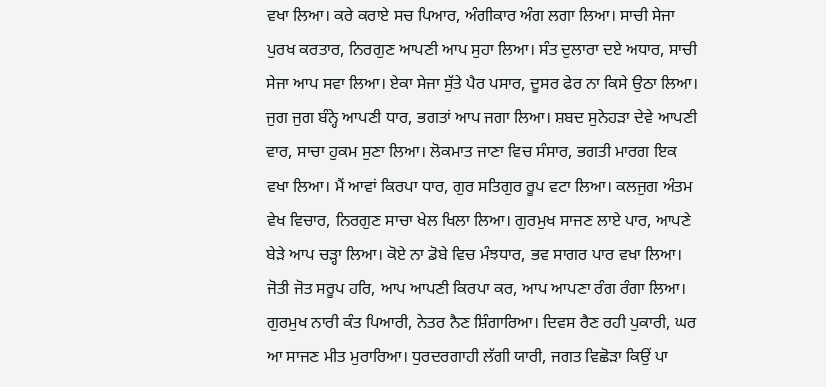ਵਖਾ ਲਿਆ। ਕਰੇ ਕਰਾਏ ਸਚ ਪਿਆਰ, ਅੰਗੀਕਾਰ ਅੰਗ ਲਗਾ ਲਿਆ। ਸਾਚੀ ਸੇਜਾ ਪੁਰਖ ਕਰਤਾਰ, ਨਿਰਗੁਣ ਆਪਣੀ ਆਪ ਸੁਹਾ ਲਿਆ। ਸੰਤ ਦੁਲਾਰਾ ਦਏ ਅਧਾਰ, ਸਾਚੀ ਸੇਜਾ ਆਪ ਸਵਾ ਲਿਆ। ਏਕਾ ਸੇਜਾ ਸੁੱਤੇ ਪੈਰ ਪਸਾਰ, ਦੂਸਰ ਫੇਰ ਨਾ ਕਿਸੇ ਉਠਾ ਲਿਆ। ਜੁਗ ਜੁਗ ਬੰਨ੍ਹੇ ਆਪਣੀ ਧਾਰ, ਭਗਤਾਂ ਆਪ ਜਗਾ ਲਿਆ। ਸ਼ਬਦ ਸੁਨੇਹੜਾ ਦੇਵੇ ਆਪਣੀ ਵਾਰ, ਸਾਚਾ ਹੁਕਮ ਸੁਣਾ ਲਿਆ। ਲੋਕਮਾਤ ਜਾਣਾ ਵਿਚ ਸੰਸਾਰ, ਭਗਤੀ ਮਾਰਗ ਇਕ ਵਖਾ ਲਿਆ। ਮੈਂ ਆਵਾਂ ਕਿਰਪਾ ਧਾਰ, ਗੁਰ ਸਤਿਗੁਰ ਰੂਪ ਵਟਾ ਲਿਆ। ਕਲਜੁਗ ਅੰਤਮ ਵੇਖ ਵਿਚਾਰ, ਨਿਰਗੁਣ ਸਾਚਾ ਖੇਲ ਖਿਲਾ ਲਿਆ। ਗੁਰਮੁਖ ਸਾਜਣ ਲਾਏ ਪਾਰ, ਆਪਣੇ ਬੇੜੇ ਆਪ ਚੜ੍ਹਾ ਲਿਆ। ਕੋਏ ਨਾ ਡੋਬੇ ਵਿਚ ਮੰਝਧਾਰ, ਭਵ ਸਾਗਰ ਪਾਰ ਵਖਾ ਲਿਆ। ਜੋਤੀ ਜੋਤ ਸਰੂਪ ਹਰਿ, ਆਪ ਆਪਣੀ ਕਿਰਪਾ ਕਰ, ਆਪ ਆਪਣਾ ਰੰਗ ਰੰਗਾ ਲਿਆ। ਗੁਰਮੁਖ ਨਾਰੀ ਕੰਤ ਪਿਆਰੀ, ਨੇਤਰ ਨੈਣ ਸ਼ਿੰਗਾਰਿਆ। ਦਿਵਸ ਰੈਣ ਰਹੀ ਪੁਕਾਰੀ, ਘਰ ਆ ਸਾਜਣ ਮੀਤ ਮੁਰਾਰਿਆ। ਧੁਰਦਰਗਾਹੀ ਲੱਗੀ ਯਾਰੀ, ਜਗਤ ਵਿਛੋੜਾ ਕਿਉਂ ਪਾ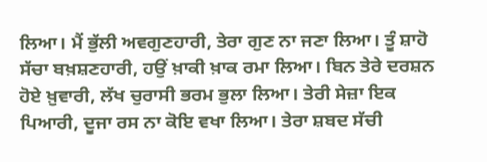ਲਿਆ। ਮੈਂ ਭੁੱਲੀ ਅਵਗੁਣਹਾਰੀ, ਤੇਰਾ ਗੁਣ ਨਾ ਜਣਾ ਲਿਆ। ਤੂੰ ਸ਼ਾਹੋ ਸੱਚਾ ਬਖ਼ਸ਼ਣਹਾਰੀ, ਹਉਂ ਖ਼ਾਕੀ ਖ਼ਾਕ ਰਮਾ ਲਿਆ। ਬਿਨ ਤੇਰੇ ਦਰਸ਼ਨ ਹੋਏ ਖ਼ੁਵਾਰੀ, ਲੱਖ ਚੁਰਾਸੀ ਭਰਮ ਭੁਲਾ ਲਿਆ। ਤੇਰੀ ਸੇਜ਼ਾ ਇਕ ਪਿਆਰੀ, ਦੂਜਾ ਰਸ ਨਾ ਕੋਇ ਵਖਾ ਲਿਆ। ਤੇਰਾ ਸ਼ਬਦ ਸੱਚੀ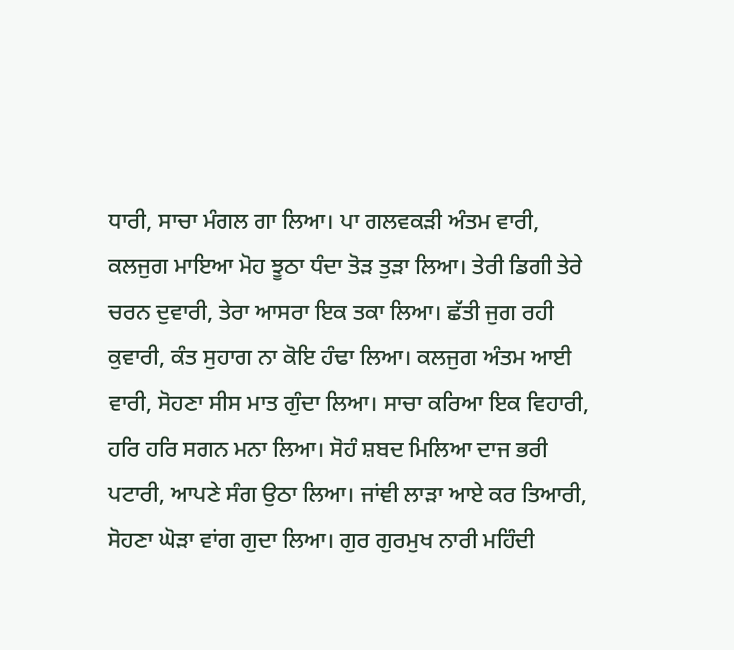ਧਾਰੀ, ਸਾਚਾ ਮੰਗਲ ਗਾ ਲਿਆ। ਪਾ ਗਲਵਕੜੀ ਅੰਤਮ ਵਾਰੀ, ਕਲਜੁਗ ਮਾਇਆ ਮੋਹ ਝੂਠਾ ਧੰਦਾ ਤੋੜ ਤੁੜਾ ਲਿਆ। ਤੇਰੀ ਡਿਗੀ ਤੇਰੇ ਚਰਨ ਦੁਵਾਰੀ, ਤੇਰਾ ਆਸਰਾ ਇਕ ਤਕਾ ਲਿਆ। ਛੱਤੀ ਜੁਗ ਰਹੀ ਕੁਵਾਰੀ, ਕੰਤ ਸੁਹਾਗ ਨਾ ਕੋਇ ਹੰਢਾ ਲਿਆ। ਕਲਜੁਗ ਅੰਤਮ ਆਈ ਵਾਰੀ, ਸੋਹਣਾ ਸੀਸ ਮਾਤ ਗੁੰਦਾ ਲਿਆ। ਸਾਚਾ ਕਰਿਆ ਇਕ ਵਿਹਾਰੀ, ਹਰਿ ਹਰਿ ਸਗਨ ਮਨਾ ਲਿਆ। ਸੋਹੰ ਸ਼ਬਦ ਮਿਲਿਆ ਦਾਜ ਭਰੀ ਪਟਾਰੀ, ਆਪਣੇ ਸੰਗ ਉਠਾ ਲਿਆ। ਜਾਂਞੀ ਲਾੜਾ ਆਏ ਕਰ ਤਿਆਰੀ, ਸੋਹਣਾ ਘੋੜਾ ਵਾਂਗ ਗੁਦਾ ਲਿਆ। ਗੁਰ ਗੁਰਮੁਖ ਨਾਰੀ ਮਹਿੰਦੀ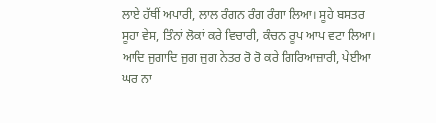ਲਾਏ ਹੱਥੀਂ ਅਪਾਰੀ, ਲਾਲ ਰੰਗਨ ਰੰਗ ਰੰਗਾ ਲਿਆ। ਸੂਹੇ ਬਸਤਰ ਸੂਹਾ ਵੇਸ, ਤਿੰਨਾਂ ਲੋਕਾਂ ਕਰੇ ਵਿਚਾਰੀ, ਕੰਚਨ ਰੂਪ ਆਪ ਵਟਾ ਲਿਆ। ਆਦਿ ਜੁਗਾਦਿ ਜੁਗ ਜੁਗ ਨੇਤਰ ਰੋ ਰੋ ਕਰੇ ਗਿਰਿਆਜ਼ਾਰੀ, ਪੇਈਆ ਘਰ ਨਾ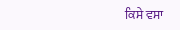ਕਿਸੇ ਵਸਾ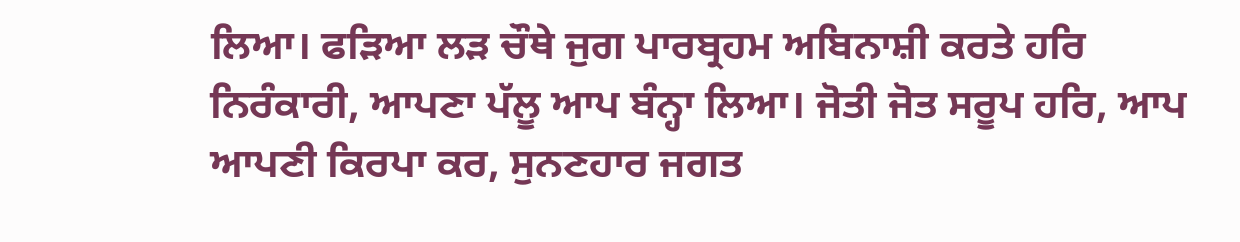ਲਿਆ। ਫੜਿਆ ਲੜ ਚੌਥੇ ਜੁਗ ਪਾਰਬ੍ਰਹਮ ਅਬਿਨਾਸ਼ੀ ਕਰਤੇ ਹਰਿ ਨਿਰੰਕਾਰੀ, ਆਪਣਾ ਪੱਲੂ ਆਪ ਬੰਨ੍ਹਾ ਲਿਆ। ਜੋਤੀ ਜੋਤ ਸਰੂਪ ਹਰਿ, ਆਪ ਆਪਣੀ ਕਿਰਪਾ ਕਰ, ਸੁਨਣਹਾਰ ਜਗਤ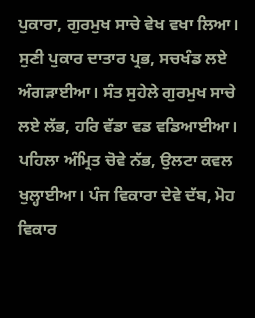ਪੁਕਾਰਾ, ਗੁਰਮੁਖ ਸਾਚੇ ਵੇਖ ਵਖਾ ਲਿਆ। ਸੁਣੀ ਪੁਕਾਰ ਦਾਤਾਰ ਪ੍ਰਭ, ਸਚਖੰਡ ਲਏ ਅੰਗੜਾਈਆ। ਸੰਤ ਸੁਹੇਲੇ ਗੁਰਮੁਖ ਸਾਚੇ ਲਏ ਲੱਭ, ਹਰਿ ਵੱਡਾ ਵਡ ਵਡਿਆਈਆ। ਪਹਿਲਾ ਅੰਮ੍ਰਿਤ ਚੋਵੇ ਨੱਭ, ਉਲਟਾ ਕਵਲ ਖੁਲ੍ਹਾਈਆ। ਪੰਜ ਵਿਕਾਰਾ ਦੇਵੇ ਦੱਬ, ਮੋਹ ਵਿਕਾਰ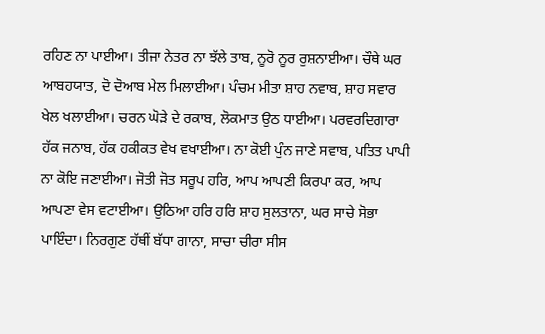ਰਹਿਣ ਨਾ ਪਾਈਆ। ਤੀਜਾ ਨੇਤਰ ਨਾ ਝੱਲੇ ਤਾਬ, ਨੂਰੋ ਨੂਰ ਰੁਸ਼ਨਾਈਆ। ਚੌਥੇ ਘਰ ਆਬਹਯਾਤ, ਦੋ ਦੋਆਬ ਮੇਲ ਮਿਲਾਈਆ। ਪੰਚਮ ਮੀਤਾ ਸ਼ਾਹ ਨਵਾਬ, ਸ਼ਾਹ ਸਵਾਰ ਖੇਲ ਖਲਾਈਆ। ਚਰਨ ਘੋੜੇ ਦੇ ਰਕਾਬ, ਲੋਕਮਾਤ ਉਠ ਧਾਈਆ। ਪਰਵਰਦਿਗਾਰਾ ਹੱਕ ਜਨਾਬ, ਹੱਕ ਹਕੀਕਤ ਵੇਖ ਵਖਾਈਆ। ਨਾ ਕੋਈ ਪੁੰਨ ਜਾਣੇ ਸਵਾਬ, ਪਤਿਤ ਪਾਪੀ ਨਾ ਕੋਇ ਜਣਾਈਆ। ਜੋਤੀ ਜੋਤ ਸਰੂਪ ਹਰਿ, ਆਪ ਆਪਣੀ ਕਿਰਪਾ ਕਰ, ਆਪ ਆਪਣਾ ਵੇਸ ਵਟਾਈਆ। ਉਠਿਆ ਹਰਿ ਹਰਿ ਸ਼ਾਹ ਸੁਲਤਾਨਾ, ਘਰ ਸਾਚੇ ਸੋਭਾ ਪਾਇੰਦਾ। ਨਿਰਗੁਣ ਹੱਥੀਂ ਬੱਧਾ ਗਾਨਾ, ਸਾਚਾ ਚੀਰਾ ਸੀਸ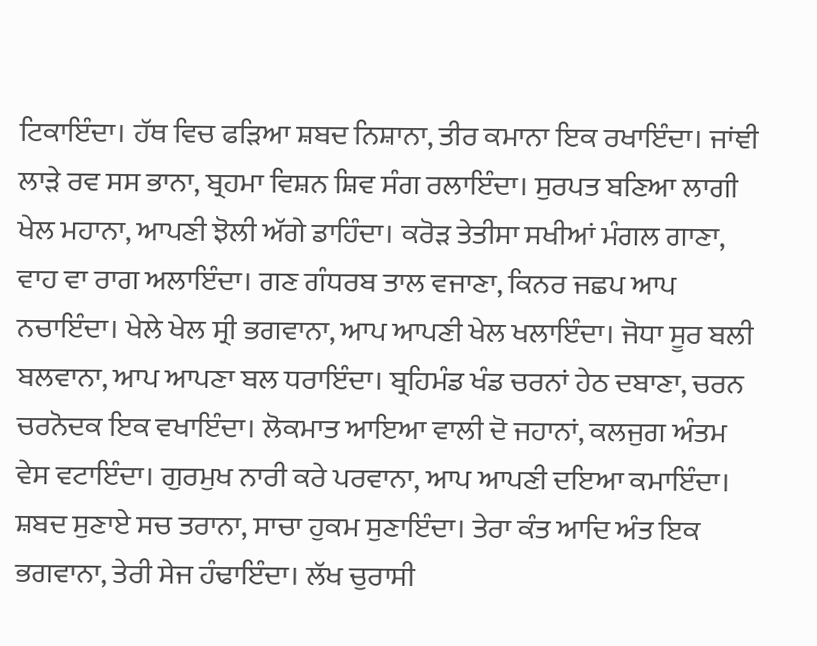ਟਿਕਾਇੰਦਾ। ਹੱਥ ਵਿਚ ਫੜਿਆ ਸ਼ਬਦ ਨਿਸ਼ਾਨਾ, ਤੀਰ ਕਮਾਨਾ ਇਕ ਰਖਾਇੰਦਾ। ਜਾਂਞੀ ਲਾੜੇ ਰਵ ਸਸ ਭਾਨਾ, ਬ੍ਰਹਮਾ ਵਿਸ਼ਨ ਸ਼ਿਵ ਸੰਗ ਰਲਾਇੰਦਾ। ਸੁਰਪਤ ਬਣਿਆ ਲਾਗੀ ਖੇਲ ਮਹਾਨਾ, ਆਪਣੀ ਝੋਲੀ ਅੱਗੇ ਡਾਹਿੰਦਾ। ਕਰੋੜ ਤੇਤੀਸਾ ਸਖੀਆਂ ਮੰਗਲ ਗਾਣਾ, ਵਾਹ ਵਾ ਰਾਗ ਅਲਾਇੰਦਾ। ਗਣ ਗੰਧਰਬ ਤਾਲ ਵਜਾਣਾ, ਕਿਨਰ ਜਛਪ ਆਪ ਨਚਾਇੰਦਾ। ਖੇਲੇ ਖੇਲ ਸ੍ਰੀ ਭਗਵਾਨਾ, ਆਪ ਆਪਣੀ ਖੇਲ ਖਲਾਇੰਦਾ। ਜੋਧਾ ਸੂਰ ਬਲੀ ਬਲਵਾਨਾ, ਆਪ ਆਪਣਾ ਬਲ ਧਰਾਇੰਦਾ। ਬ੍ਰਹਿਮੰਡ ਖੰਡ ਚਰਨਾਂ ਹੇਠ ਦਬਾਣਾ, ਚਰਨ ਚਰਨੋਦਕ ਇਕ ਵਖਾਇੰਦਾ। ਲੋਕਮਾਤ ਆਇਆ ਵਾਲੀ ਦੋ ਜਹਾਨਾਂ, ਕਲਜੁਗ ਅੰਤਮ ਵੇਸ ਵਟਾਇੰਦਾ। ਗੁਰਮੁਖ ਨਾਰੀ ਕਰੇ ਪਰਵਾਨਾ, ਆਪ ਆਪਣੀ ਦਇਆ ਕਮਾਇੰਦਾ। ਸ਼ਬਦ ਸੁਣਾਏ ਸਚ ਤਰਾਨਾ, ਸਾਚਾ ਹੁਕਮ ਸੁਣਾਇੰਦਾ। ਤੇਰਾ ਕੰਤ ਆਦਿ ਅੰਤ ਇਕ ਭਗਵਾਨਾ, ਤੇਰੀ ਸੇਜ ਹੰਢਾਇੰਦਾ। ਲੱਖ ਚੁਰਾਸੀ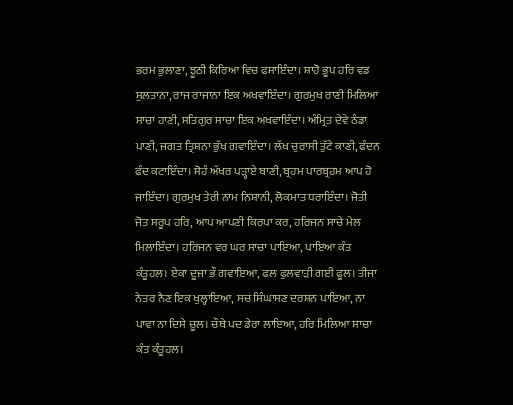ਭਰਮ ਭੁਲਾਣਾ, ਝੂਠੀ ਕਿਰਿਆ ਵਿਚ ਫਸਾਇੰਦਾ। ਸ਼ਾਹੋ ਭੂਪ ਹਰਿ ਵਡ ਸੁਲਤਾਨਾ, ਰਾਜ ਰਾਜਾਨਾ ਇਕ ਅਖਵਾਇੰਦਾ। ਗੁਰਮੁਖ ਰਾਣੀ ਮਿਲਿਆ ਸਾਚਾ ਹਾਣੀ, ਸਤਿਗੁਰ ਸਾਚਾ ਇਕ ਅਖਵਾਇੰਦਾ। ਅੰਮ੍ਰਿਤ ਦੇਵੇ ਠੰਡਾ ਪਾਣੀ, ਜਗਤ ਤ੍ਰਿਸ਼ਨਾ ਭੁੱਖ ਗਵਾਇੰਦਾ। ਲੱਖ ਚੁਰਾਸੀ ਤੁੱਟੇ ਕਾਣੀ, ਫੰਦਨ ਫੰਦ ਕਟਾਇੰਦਾ। ਸੋਹੰ ਅੱਖਰ ਪੜ੍ਹਾਏ ਬਾਣੀ, ਬ੍ਰਹਮ ਪਾਰਬ੍ਰਹਮ ਆਪ ਹੋ ਜਾਇੰਦਾ। ਗੁਰਮੁਖ ਤੇਰੀ ਨਾਮ ਨਿਸ਼ਾਨੀ, ਲੋਕਮਾਤ ਧਰਾਇੰਦਾ। ਜੋਤੀ ਜੋਤ ਸਰੂਪ ਹਰਿ, ਆਪ ਆਪਣੀ ਕਿਰਪਾ ਕਰ, ਹਰਿਜਨ ਸਾਚੇ ਮੇਲ ਮਿਲਾਇੰਦਾ। ਹਰਿਜਨ ਵਰ ਘਰ ਸਾਚਾ ਪਾਇਆ, ਪਾਇਆ ਕੰਤ ਕੰਤੂਹਲ। ਏਕਾ ਦੂਜਾ ਭੌ ਗਵਾਇਆ, ਫਲ ਫੁਲਵਾੜੀ ਗਈ ਫੂਲ। ਤੀਜਾ ਨੇਤਰ ਨੈਣ ਇਕ ਖੁਲ੍ਹਾਇਆ, ਸਚ ਸਿੰਘਾਸਣ ਦਰਸ਼ਨ ਪਾਇਆ, ਨਾ ਪਾਵਾ ਨਾ ਦਿਸੇ ਚੂਲ। ਚੌਥੇ ਪਦ ਡੇਰਾ ਲਾਇਆ, ਹਰਿ ਮਿਲਿਆ ਸਾਚਾ ਕੰਤ ਕੰਤੂਹਲ।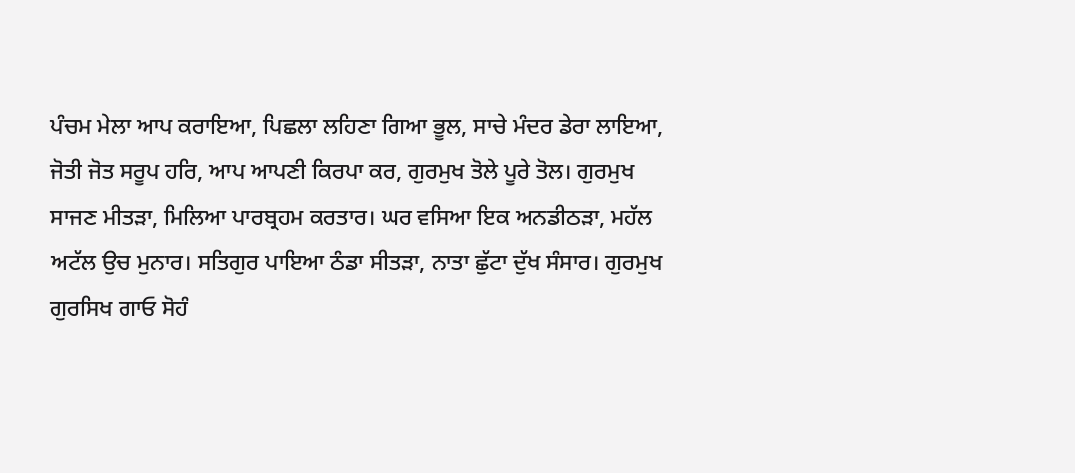ਪੰਚਮ ਮੇਲਾ ਆਪ ਕਰਾਇਆ, ਪਿਛਲਾ ਲਹਿਣਾ ਗਿਆ ਭੂਲ, ਸਾਚੇ ਮੰਦਰ ਡੇਰਾ ਲਾਇਆ, ਜੋਤੀ ਜੋਤ ਸਰੂਪ ਹਰਿ, ਆਪ ਆਪਣੀ ਕਿਰਪਾ ਕਰ, ਗੁਰਮੁਖ ਤੋਲੇ ਪੂਰੇ ਤੋਲ। ਗੁਰਮੁਖ ਸਾਜਣ ਮੀਤੜਾ, ਮਿਲਿਆ ਪਾਰਬ੍ਰਹਮ ਕਰਤਾਰ। ਘਰ ਵਸਿਆ ਇਕ ਅਨਡੀਠੜਾ, ਮਹੱਲ ਅਟੱਲ ਉਚ ਮੁਨਾਰ। ਸਤਿਗੁਰ ਪਾਇਆ ਠੰਡਾ ਸੀਤੜਾ, ਨਾਤਾ ਛੁੱਟਾ ਦੁੱਖ ਸੰਸਾਰ। ਗੁਰਮੁਖ ਗੁਰਸਿਖ ਗਾਓ ਸੋਹੰ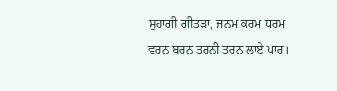ਸੁਹਾਗੀ ਗੀਤੜਾ, ਜਨਮ ਕਰਮ ਧਰਮ ਵਰਨ ਬਰਨ ਤਰਨੀ ਤਰਨ ਲਾਏ ਪਾਰ।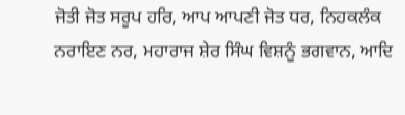ਜੋਤੀ ਜੋਤ ਸਰੂਪ ਹਰਿ, ਆਪ ਆਪਣੀ ਜੋਤ ਧਰ, ਨਿਹਕਲੰਕ ਨਰਾਇਣ ਨਰ, ਮਹਾਰਾਜ ਸ਼ੇਰ ਸਿੰਘ ਵਿਸ਼ਨੂੰ ਭਗਵਾਨ, ਆਦਿ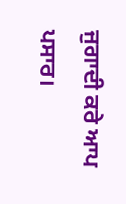ਜੁਗਾਦੀ ਕਰੇ ਆਪ ਪਸਾਰ।